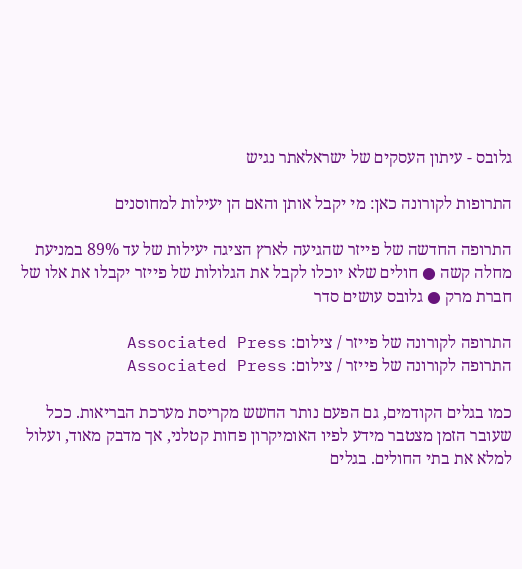גלובס - עיתון העסקים של ישראלאתר נגיש

התרופות לקורונה כאן: מי יקבל אותן והאם הן יעילות למחוסנים

התרופה החדשה של פייזר שהגיעה לארץ הציגה יעילות של עד 89% במניעת מחלה קשה ● חולים שלא יוכלו לקבל את הגלולות של פייזר יקבלו את אלו של חברת מרק ● גלובס עושים סדר

התרופה לקורונה של פייזר / צילום: Associated Press
התרופה לקורונה של פייזר / צילום: Associated Press

כמו בגלים הקודמים, גם הפעם נותר החשש מקריסת מערכת הבריאות. ככל שעובר הזמן מצטבר מידע לפיו האומיקרון פחות קטלני, אך מדבק מאוד, ועלול למלא את בתי החולים. בגלים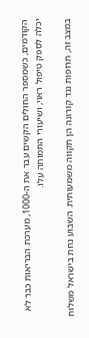הקודמים, כשמספר החולים הקשים עבר את ה-1000, מערכת הבריאות כבר לא יכלה לספק טיפול ראוי, ושיעורי התמותה עלו.

במצב זה, תרופות נגד קורונה הן תקווה משמעותית. השבוע נחת בישראל משלוח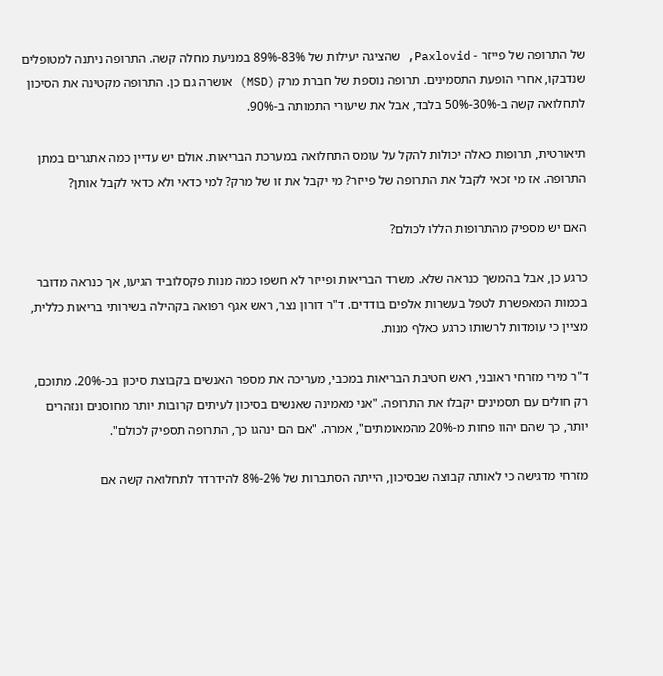של התרופה של פייזר - Paxlovid, שהציגה יעילות של 83%-89% במניעת מחלה קשה. התרופה ניתנה למטופלים שנדבקו, אחרי הופעת התסמינים. תרופה נוספת של חברת מרק (MSD) אושרה גם כן. התרופה מקטינה את הסיכון לתחלואה קשה ב-30%-50% בלבד, אבל את שיעורי התמותה ב-90%.

תיאורטית, תרופות כאלה יכולות להקל על עומס התחלואה במערכת הבריאות. אולם יש עדיין כמה אתגרים במתן התרופה. אז מי זכאי לקבל את התרופה של פייזר? מי יקבל את זו של מרק? למי כדאי ולא כדאי לקבל אותן?

האם יש מספיק מהתרופות הללו לכולם?

כרגע כן, אבל בהמשך כנראה שלא. משרד הבריאות ופייזר לא חשפו כמה מנות פקסלוביד הגיעו, אך כנראה מדובר בכמות המאפשרת לטפל בעשרות אלפים בודדים. ד"ר דורון נצר, ראש אגף רפואה בקהילה בשירותי בריאות כללית, מציין כי עומדות לרשותו כרגע כאלף מנות.

ד"ר מירי מזרחי ראובני, ראש חטיבת הבריאות במכבי, מעריכה את מספר האנשים בקבוצת סיכון בכ-20%. מתוכם, רק חולים עם תסמינים יקבלו את התרופה. "אני מאמינה שאנשים בסיכון לעיתים קרובות יותר מחוסנים ונזהרים יותר, כך שהם יהוו פחות מ-20% מהמאומתים", אמרה. "אם הם ינהגו כך, התרופה תספיק לכולם".

מזרחי מדגישה כי לאותה קבוצה שבסיכון, הייתה הסתברות של 2%-8% להידרדר לתחלואה קשה אם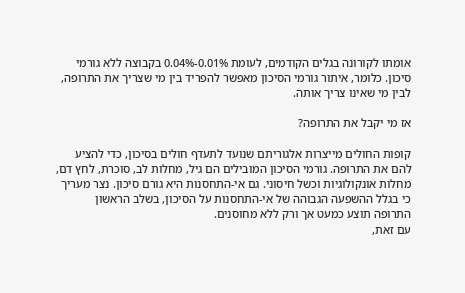אומתו לקורונה בגלים הקודמים, לעומת 0.01%-0.04% בקבוצה ללא גורמי סיכון. כלומר, איתור גורמי הסיכון מאפשר להפריד בין מי שצריך את התרופה, לבין מי שאינו צריך אותה.

אז מי יקבל את התרופה?

קופות החולים מייצרות אלגוריתם שנועד לתעדף חולים בסיכון, כדי להציע להם את התרופה. גורמי הסיכון המובילים הם גיל, מחלות לב, סוכרת, לחץ דם, מחלות אונקולוגיות וכשל חיסוני. גם אי-התחסנות היא גורם סיכון. נצר מעריך כי בגלל ההשפעה הגבוהה של אי-התחסנות על הסיכון, בשלב הראשון התרופה תוצע כמעט אך ורק ללא מחוסנים.
עם זאת,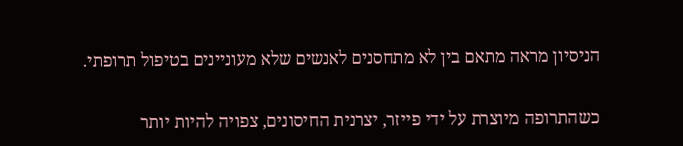הניסיון מראה מתאם בין לא מתחסנים לאנשים שלא מעוניינים בטיפול תרופתי.

כשהתרופה מיוצרת על ידי פייזר, יצרנית החיסונים, צפויה להיות יותר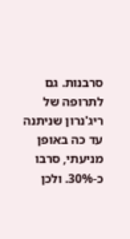סרבנות. גם לתרופה של ריג'נרון שניתנה עד כה באופן מניעתי, סרבו כ-30%. ולכן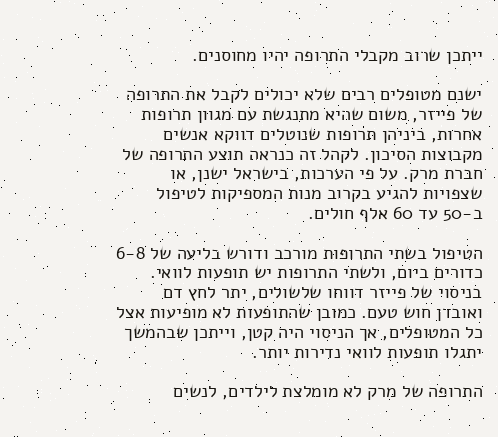ייתכן שרוב מקבלי התרופה יהיו מחוסנים.

ישנם מטופלים רבים שלא יכולים לקבל את התרופה של פייזר, משום שהיא מתנגשת עם מגוון תרופות אחרות, ביניהן תרופות שנוטלים דווקא אנשים מקבוצות הסיכון. לקהל זה כנראה תוצע התרופה של חברת מרק. על פי הערכות, בישראל ישנן, או שצפויות להגיע בקרוב מנות המספיקות לטיפול ב-50 עד 60 אלף חולים.

הטיפול בשתי התרופות מורכב ודורש בליעה של 6-8 כדורים ביום, ולשתי התרופות יש תופעות לוואי. בניסוי של פייזר דווחו שלשולים, יתר לחץ דם ואובדן חוש טעם. כמובן שהתופעות לא מופיעות אצל כל המטופלים, אך הניסוי היה קטן, וייתכן שבהמשך יתגלו תופעות לוואי נדירות יותר.

התרופה של מרק לא מומלצת לילדים, לנשים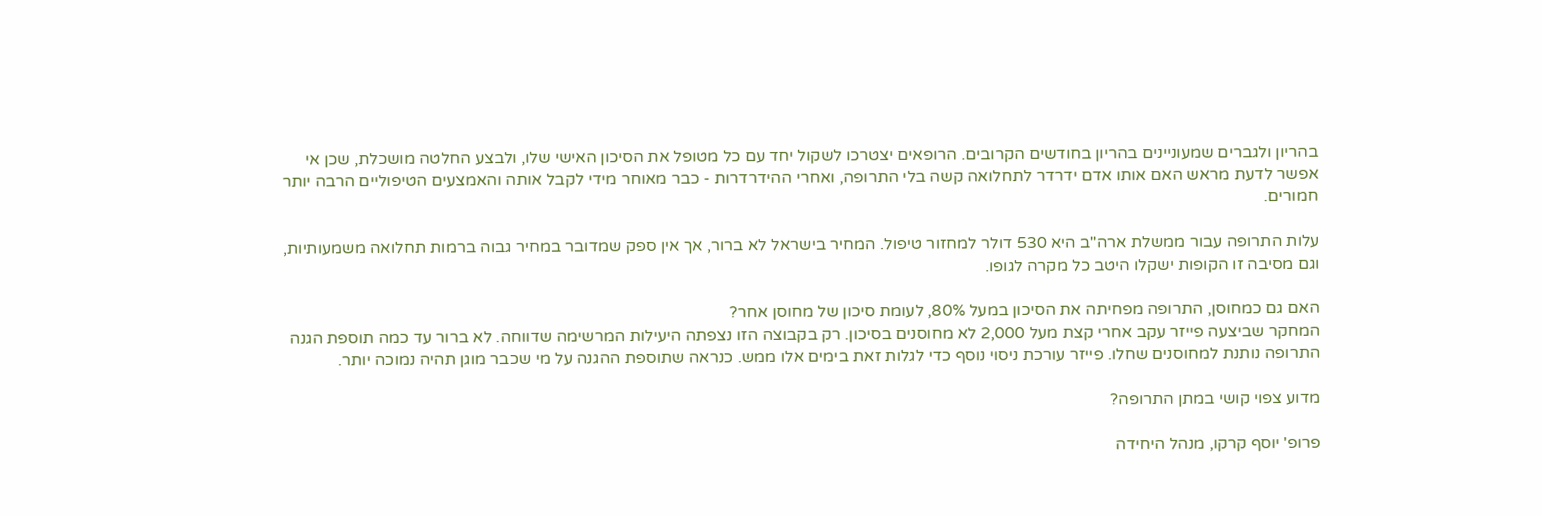בהריון ולגברים שמעוניינים בהריון בחודשים הקרובים. הרופאים יצטרכו לשקול יחד עם כל מטופל את הסיכון האישי שלו, ולבצע החלטה מושכלת, שכן אי אפשר לדעת מראש האם אותו אדם ידרדר לתחלואה קשה בלי התרופה, ואחרי ההידרדרות - כבר מאוחר מידי לקבל אותה והאמצעים הטיפוליים הרבה יותר חמורים.

עלות התרופה עבור ממשלת ארה"ב היא 530 דולר למחזור טיפול. המחיר בישראל לא ברור, אך אין ספק שמדובר במחיר גבוה ברמות תחלואה משמעותיות, וגם מסיבה זו הקופות ישקלו היטב כל מקרה לגופו.

האם גם כמחוסן, התרופה מפחיתה את הסיכון במעל 80%, לעומת סיכון של מחוסן אחר?
המחקר שביצעה פייזר עקב אחרי קצת מעל 2,000 לא מחוסנים בסיכון. רק בקבוצה הזו נצפתה היעילות המרשימה שדווחה. לא ברור עד כמה תוספת הגנה התרופה נותנת למחוסנים שחלו. פייזר עורכת ניסוי נוסף כדי לגלות זאת בימים אלו ממש. כנראה שתוספת ההגנה על מי שכבר מוגן תהיה נמוכה יותר.

מדוע צפוי קושי במתן התרופה?

פרופ' יוסף קרקו, מנהל היחידה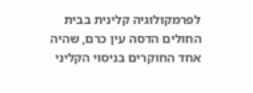לפרמקולוגיה קלינית בבית החולים הדסה עין כרם, שהיה אחד החוקרים בניסוי הקליני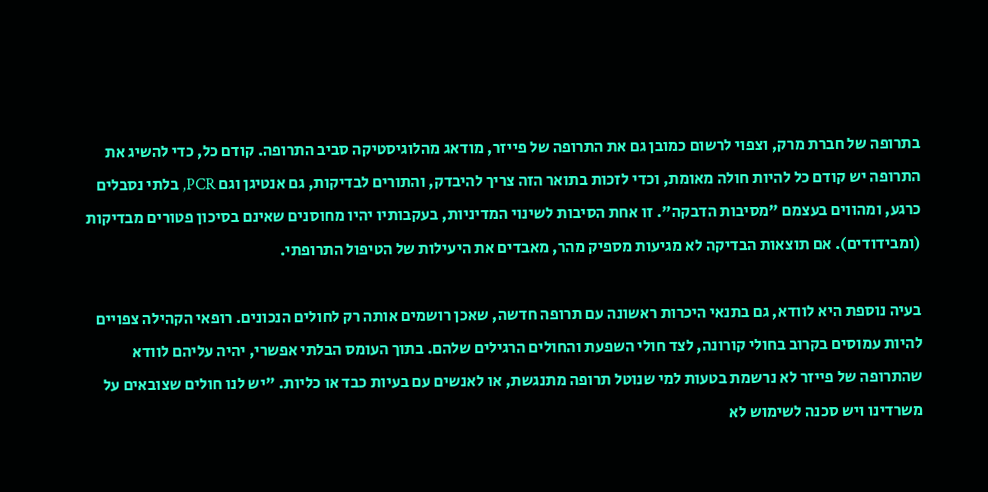בתרופה של חברת מרק, וצפוי לרשום כמובן גם את התרופה של פייזר, מודאג מהלוגיסטיקה סביב התרופה. קודם כל, כדי להשיג את התרופה יש קודם כל להיות חולה מאומת, וכדי לזכות בתואר הזה צריך להיבדק, והתורים לבדיקות, גם אנטיגן וגם PCR, בלתי נסבלים כרגע, ומהווים בעצמם "מסיבות הדבקה". זו אחת הסיבות לשינוי המדיניות, בעקבותיו יהיו מחוסנים שאינם בסיכון פטורים מבדיקות (ומבידודים). אם תוצאות הבדיקה לא מגיעות מספיק מהר, מאבדים את היעילות של הטיפול התרופתי.

בעיה נוספת היא לוודא, גם בתנאי היכרות ראשונה עם תרופה חדשה, שאכן רושמים אותה רק לחולים הנכונים. רופאי הקהילה צפויים להיות עמוסים בקרוב בחולי קורונה, לצד חולי השפעת והחולים הרגילים שלהם. בתוך העומס הבלתי אפשרי, יהיה עליהם לוודא שהתרופה של פייזר לא נרשמת בטעות למי שנוטל תרופה מתנגשת, או לאנשים עם בעיות כבד או כליות. "יש לנו חולים שצובאים על משרדינו ויש סכנה לשימוש לא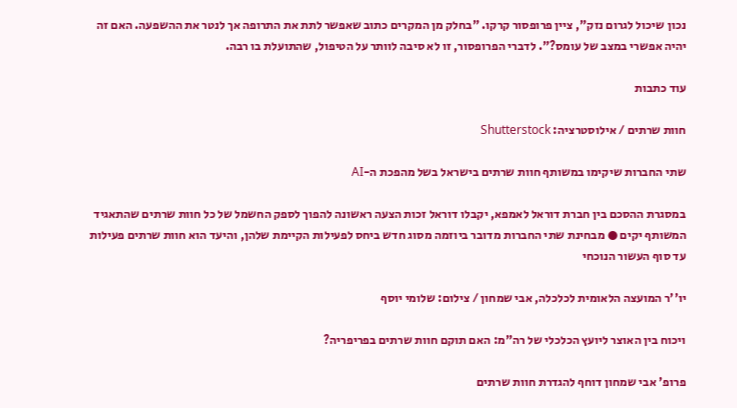נכון שיכול לגרום נזק", ציין פרופסור קרקו. "בחלק מן המקרים כתוב שאפשר לתת את התרופה אך לנטר את ההשפעה. האם זה יהיה אפשרי במצב של עומס?". לדברי הפרופסור, זו לא סיבה לוותר על הטיפול, שהתועלת בו רבה.

עוד כתבות

חוות שרתים / אילוסטרציה: Shutterstock

שתי החברות שיקימו במשותף חוות שרתים בישראל בשל מהפכת ה-AI

במסגרת ההסכם בין חברת דוראל לאמפא, יקבלו דוראל זכות הצעה ראשונה להפוך לספק החשמל של כל חוות שרתים שהתאגיד המשותף יקים ● מבחינת שתי החברות מדובר ביוזמה מסוג חדש ביחס לפעילות הקיימת שלהן, והיעד הוא חוות שרתים פעילות עד סוף העשור הנוכחי

יו''ר המועצה הלאומית לכלכלה, אבי שמחון / צילום: שלומי יוסף

ויכוח בין האוצר ליועץ הכלכלי של רה"מ: האם תוקם חוות שרתים בפריפריה?

פרופ' אבי שמחון דוחף להגדרת חוות שרתים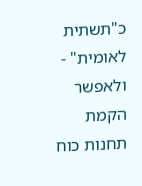כ"תשתית לאומית" - ולאפשר הקמת תחנות כוח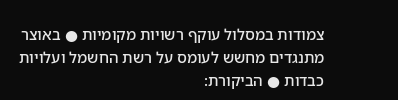צמודות במסלול עוקף רשויות מקומיות ● באוצר מתנגדים מחשש לעומס על רשת החשמל ועלויות כבדות ● הביקורת: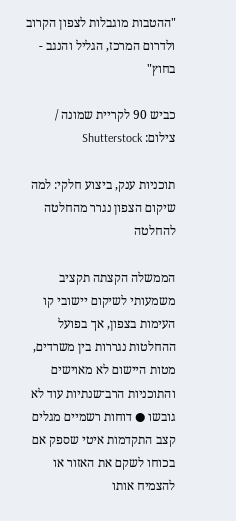"ההטבות מוגבלות לצפון הקרוב ולדרום המרכז, הגליל והנגב - בחוץ"

כביש 90 לקריית שמונה / צילום: Shutterstock

תוכניות ענק, ביצוע חלקי: למה שיקום הצפון נגרר מהחלטה להחלטה

הממשלה הקצתה תקציב משמעותי לשיקום יישובי קו העימות בצפון, אך בפועל ההחלטות נגררות בין משרדים, מטות היישום לא מאוישים והתוכניות הרב־שנתיות עוד לא גובשו ● דוחות רשמיים מגלים קצב התקדמות איטי שספק אם בכוחו לשקם את האזור או להצמיח אותו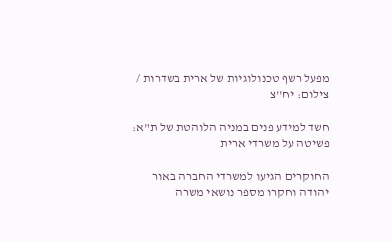מפעל רשף טכנולוגיות של ארית בשדרות / צילום: יח''צ

חשד למידע פנים במניה הלוהטת של ת"א: פשיטה על משרדי ארית

החוקרים הגיעו למשרדי החברה באור יהודה וחקרו מספר נושאי משרה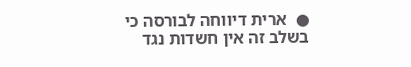●  ארית דיווחה לבורסה כי בשלב זה אין חשדות נגד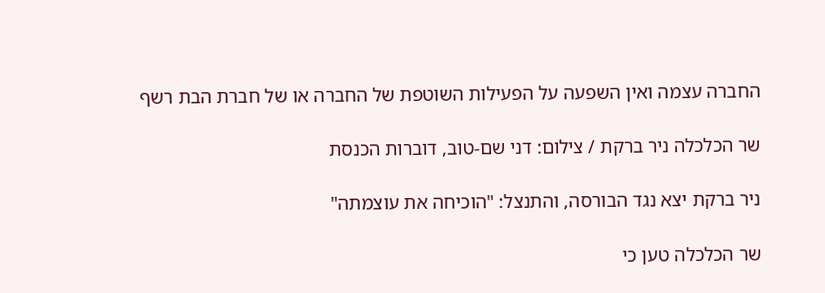החברה עצמה ואין השפעה על הפעילות השוטפת של החברה או של חברת הבת רשף

שר הכלכלה ניר ברקת / צילום: דני שם-טוב, דוברות הכנסת

ניר ברקת יצא נגד הבורסה, והתנצל: "הוכיחה את עוצמתה"

שר הכלכלה טען כי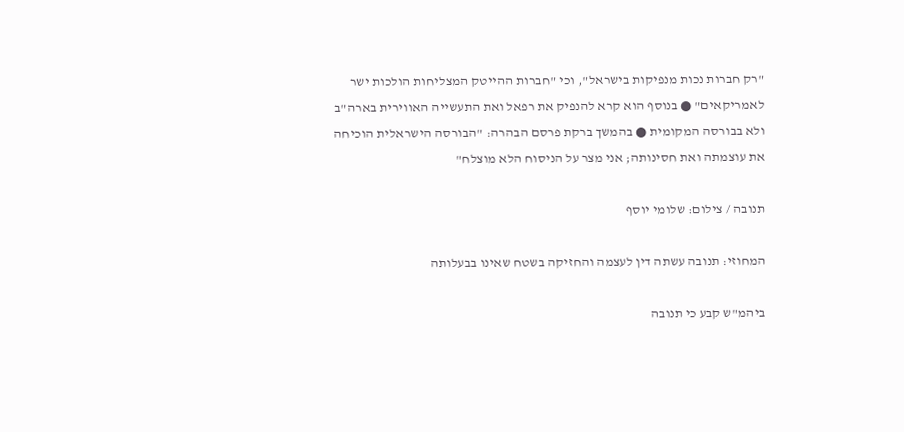"רק חברות נכות מנפיקות בישראל", וכי "חברות ההייטק המצליחות הולכות ישר לאמריקאים" ● בנוסף הוא קרא להנפיק את רפאל ואת התעשייה האווירית בארה"ב ולא בבורסה המקומית ● בהמשך ברקת פרסם הבהרה: "הבורסה הישראלית הוכיחה את עוצמתה ואת חסינותה; אני מצר על הניסוח הלא מוצלח"

תנובה / צילום: שלומי יוסף

המחוזי: תנובה עשתה דין לעצמה והחזיקה בשטח שאינו בבעלותה

ביהמ"ש קבע כי תנובה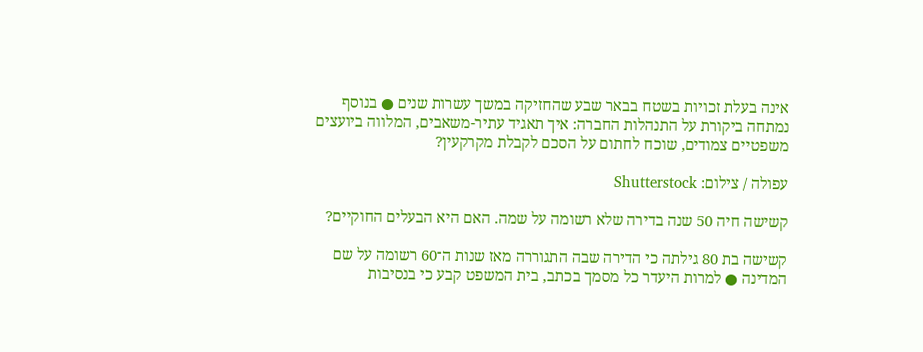אינה בעלת זכויות בשטח בבאר שבע שהחזיקה במשך עשרות שנים ● בנוסף נמתחה ביקורת על התנהלות החברה: איך תאגיד עתיר-משאבים, המלווה ביועצים משפטיים צמודים, שוכח לחתום על הסכם לקבלת מקרקעין?

עפולה / צילום: Shutterstock

קשישה חיה 50 שנה בדירה שלא רשומה על שמה. האם היא הבעלים החוקיים?

קשישה בת 80 גילתה כי הדירה שבה התגוררה מאז שנות ה־60 רשומה על שם המדינה ● למרות היעדר כל מסמך בכתב, בית המשפט קבע כי בנסיבות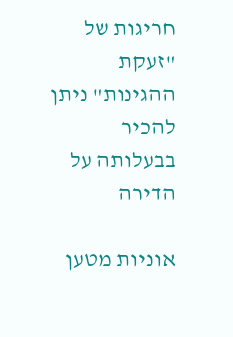חריגות של "זעקת ההגינות" ניתן להכיר בבעלותה על הדירה

אוניות מטען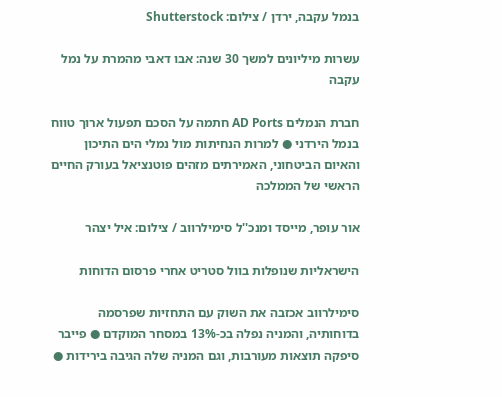בנמל עקבה, ירדן / צילום: Shutterstock

עשרות מיליונים למשך 30 שנה: אבו דאבי מהמרת על נמל עקבה

חברת הנמלים AD Ports חתמה על הסכם תפעול ארוך טווח בנמל הירדני ● למרות הנחיתות מול נמלי הים התיכון והאיום הביטחוני, האמירתים מזהים פוטנציאל בעורק החיים הראשי של הממלכה

אור עופר, מייסד ומנכ''ל סימילרווב / צילום: איל יצהר

הישראליות שנופלות בוול סטריט אחרי פרסום הדוחות

סימילרווב אכזבה את השוק עם התחזיות שפרסמה בדוחותיה, והמניה נפלה בכ-13% במסחר המוקדם ● פייבר סיפקה תוצאות מעורבות, וגם המניה שלה הגיבה בירידות ●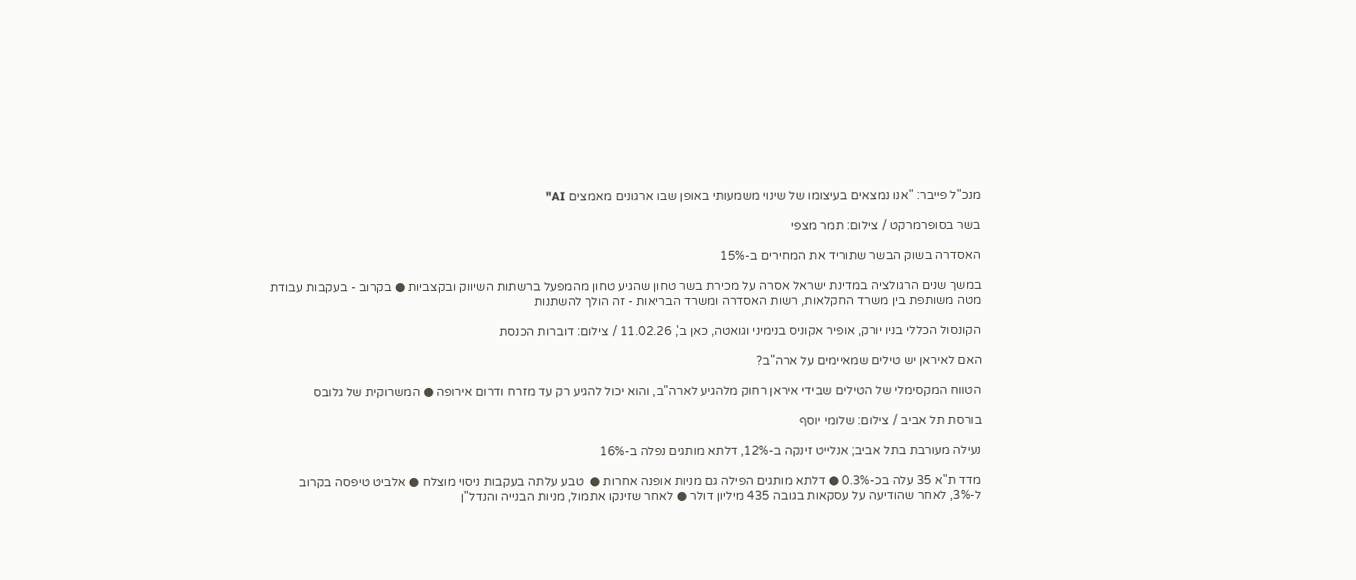מנכ"ל פייבר: "אנו נמצאים בעיצומו של שינוי משמעותי באופן שבו ארגונים מאמצים AI"

בשר בסופרמרקט / צילום: תמר מצפי

האסדרה בשוק הבשר שתוריד את המחירים ב-15%

במשך שנים הרגולציה במדינת ישראל אסרה על מכירת בשר טחון שהגיע טחון מהמפעל ברשתות השיווק ובקצביות ● בקרוב - בעקבות עבודת מטה משותפת בין משרד החקלאות, רשות האסדרה ומשרד הבריאות - זה הולך להשתנות

הקונסול הכללי בניו יורק, אופיר אקוניס בנימיני וגואטה, כאן ב', 11.02.26 / צילום: דוברות הכנסת

האם לאיראן יש טילים שמאיימים על ארה"ב?

הטווח המקסימלי של הטילים שבידי איראן רחוק מלהגיע לארה"ב, והוא יכול להגיע רק עד מזרח ודרום אירופה ● המשרוקית של גלובס

בורסת תל אביב / צילום: שלומי יוסף

נעילה מעורבת בתל אביב; אנלייט זינקה ב-12%, דלתא מותגים נפלה ב-16%

מדד ת"א 35 עלה בכ-0.3% ● דלתא מותגים הפילה גם מניות אופנה אחרות ●  טבע עלתה בעקבות ניסוי מוצלח ● אלביט טיפסה בקרוב ל-3%, לאחר שהודיעה על עסקאות בגובה 435 מיליון דולר ● לאחר שזינקו אתמול, מניות הבנייה והנדל"ן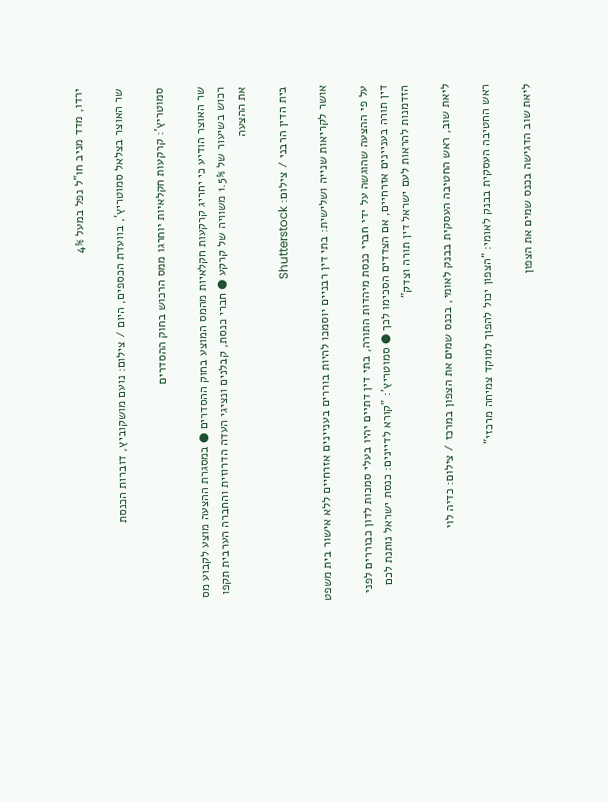ירדו, מדד מניב חו"ל נפל במעל 4%

שר האוצר בצלאל סמוטריץ', בוועדת הכספים, היום / צילום: נועם מושקוביץ, דוברות הכנסת

סמוטריץ’: קרקעות חקלאיות יוחרגו ממס הרכוש בחוק ההסדרים

שר האוצר הודיע כי יחריג קרקעות חקלאיות מהמס המוצע בחוק ההסדרים ● במסגרת ההצעה מוצע לקבוע מס רכוש בשיעור של 1.5% משוויה של קרקע ● חברי כנסת, קבלנים ונציגי העדה הדרוזית והחברה הערבית תקפו את ההצעה

בית הדין הרבני / צילום: Shutterstock

אושר לקריאות שנייה ושלישית: בתי דין רבניים יוסמכו להיות בוררים בעניינים אזרחיים ללא אישור בית משפט

על פי ההצעה שהוגשה על ידי חברי כנסת מיהדות התורה, בתי דין דתיים יהיו בעלי סמכות לדון כבוררים לפני דין תורה בעניינים אזרחיים, אם הצדדים הסכימו לכך ● סמוטריץ': "קורא לדיינים: כנסת ישראל נותנת לכם הזדמנות להראות לעם ישראל דין תורה וצדק"

ליאת שוב, ראש החטיבה העסקית בבנק לאומי, בכנס שמים את הצפון במרכז / צילום: כדיה לוי

ראש החטיבה העסקית בבנק לאומי: "הצפון יכול להפוך למוקד צמיחה מרכזי"

ליאת שוב הדגישה בכנס שמים את הצפון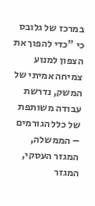במרכז של גלובס כי "כדי להפוך את הצפון למנוע צמיחה אמיתי של המשק, נדרשת עבודה משותפת של כלל הגורמים – הממשלה, המגזר העסקי, המגזר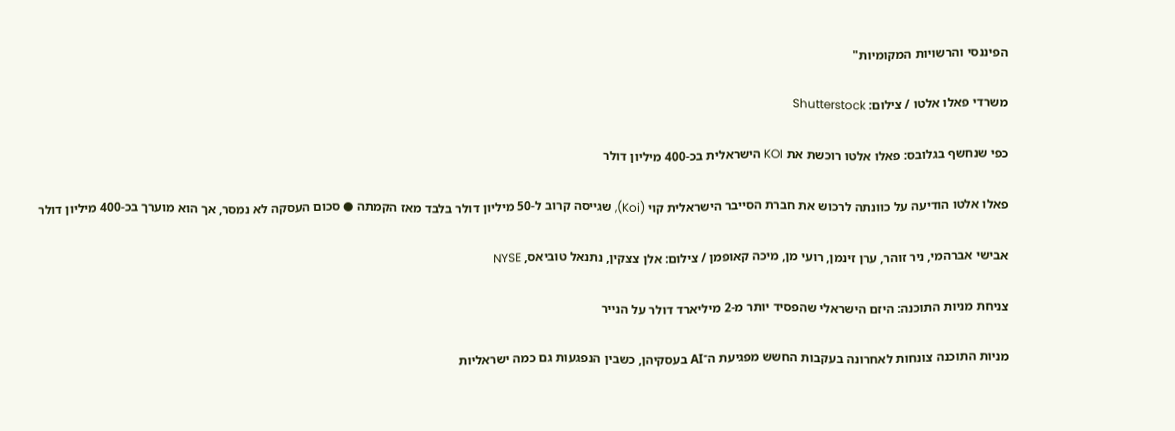הפיננסי והרשויות המקומיות"

משרדי פאלו אלטו / צילום: Shutterstock

כפי שנחשף בגלובס: פאלו אלטו רוכשת את KOI הישראלית בכ-400 מיליון דולר

פאלו אלטו הודיעה על כוונתה לרכוש את חברת הסייבר הישראלית קוי (Koi), שגייסה קרוב ל-50 מיליון דולר בלבד מאז הקמתה ● סכום העסקה לא נמסר, אך הוא מוערך בכ-400 מיליון דולר

אבישי אברהמי, ניר זוהר, ערן זינמן, רועי מן, מיכה קאופמן / צילום: אלן צצקין, נתנאל טוביאס, NYSE

צניחת מניות התוכנה: היזם הישראלי שהפסיד יותר מ-2 מיליארד דולר על הנייר

מניות התוכנה צונחות לאחרונה בעקבות החשש מפגיעת ה־AI בעסקיהן, כשבין הנפגעות גם כמה ישראליות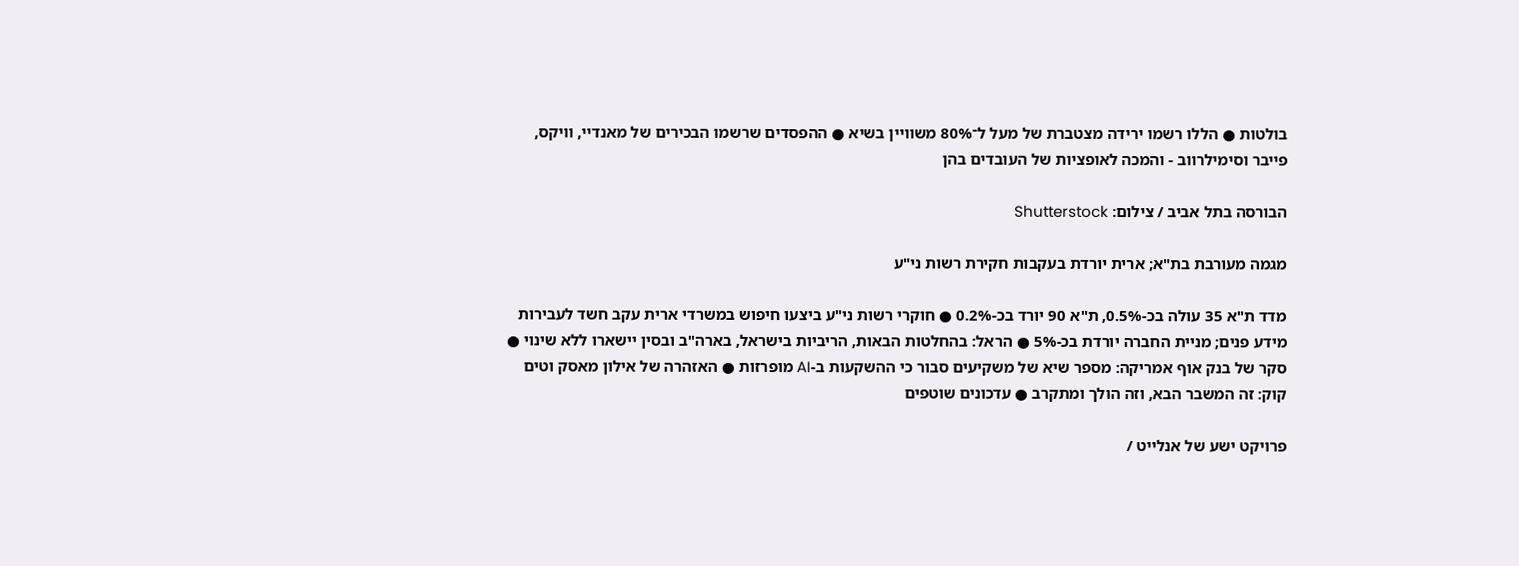בולטות ● הללו רשמו ירידה מצטברת של מעל ל־80% משוויין בשיא ● ההפסדים שרשמו הבכירים של מאנדיי, וויקס, פייבר וסימילרווב - והמכה לאופציות של העובדים בהן

הבורסה בתל אביב / צילום: Shutterstock

מגמה מעורבת בת"א; ארית יורדת בעקבות חקירת רשות ני"ע

מדד ת"א 35 עולה בכ-0.5%, ת"א 90 יורד בכ-0.2% ● חוקרי רשות ני"ע ביצעו חיפוש במשרדי ארית עקב חשד לעבירות מידע פנים; מניית החברה יורדת בכ-5% ● הראל: בהחלטות הבאות, הריביות בישראל, בארה"ב ובסין יישארו ללא שינוי ● סקר של בנק אוף אמריקה: מספר שיא של משקיעים סבור כי ההשקעות ב-AI מופרזות ● האזהרה של אילון מאסק וטים קוק: זה המשבר הבא, וזה הולך ומתקרב ● עדכונים שוטפים

פרויקט ישע של אנלייט /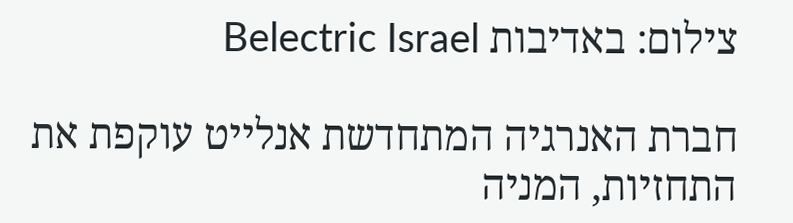צילום: באדיבות Belectric Israel

חברת האנרגיה המתחדשת אנלייט עוקפת את התחזיות, המניה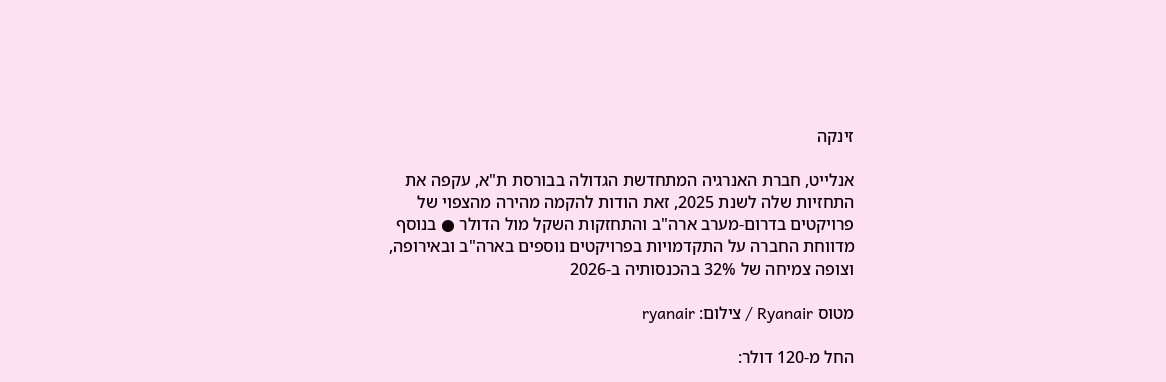זינקה

אנלייט, חברת האנרגיה המתחדשת הגדולה בבורסת ת"א, עקפה את התחזיות שלה לשנת 2025, זאת הודות להקמה מהירה מהצפוי של פרויקטים בדרום-מערב ארה"ב והתחזקות השקל מול הדולר ● בנוסף מדווחת החברה על התקדמויות בפרויקטים נוספים בארה"ב ובאירופה, וצופה צמיחה של 32% בהכנסותיה ב-2026

מטוס Ryanair / צילום: ryanair

החל מ-120 דולר: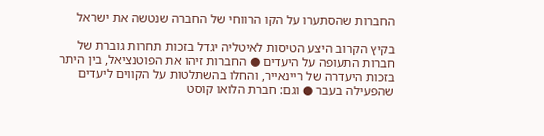החברות שהסתערו על הקו הרווחי של החברה שנטשה את ישראל

בקיץ הקרוב היצע הטיסות לאיטליה יגדל בזכות תחרות גוברת של חברות התעופה על היעדים ● החברות זיהו את הפוטנציאל, בין היתר בזכות היעדרה של ריינאייר, והחלו בהשתלטות על הקווים ליעדים שהפעילה בעבר ● וגם: חברת הלואו קוסט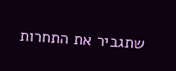שתגביר את התחרות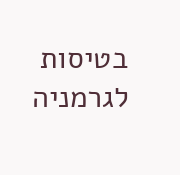בטיסות לגרמניה